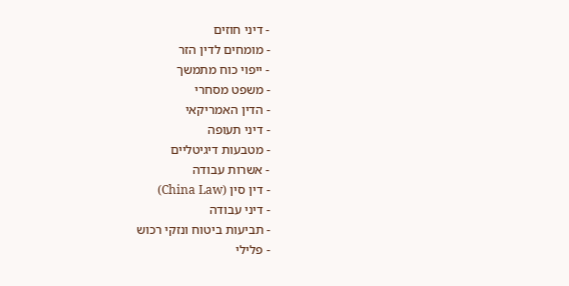- דיני חוזים
- מומחים לדין הזר
- ייפוי כוח מתמשך
- משפט מסחרי
- הדין האמריקאי
- דיני תעופה
- מטבעות דיגיטליים
- אשרות עבודה
- דין סין (China Law)
- דיני עבודה
- תביעות ביטוח ונזקי רכוש
- פלילי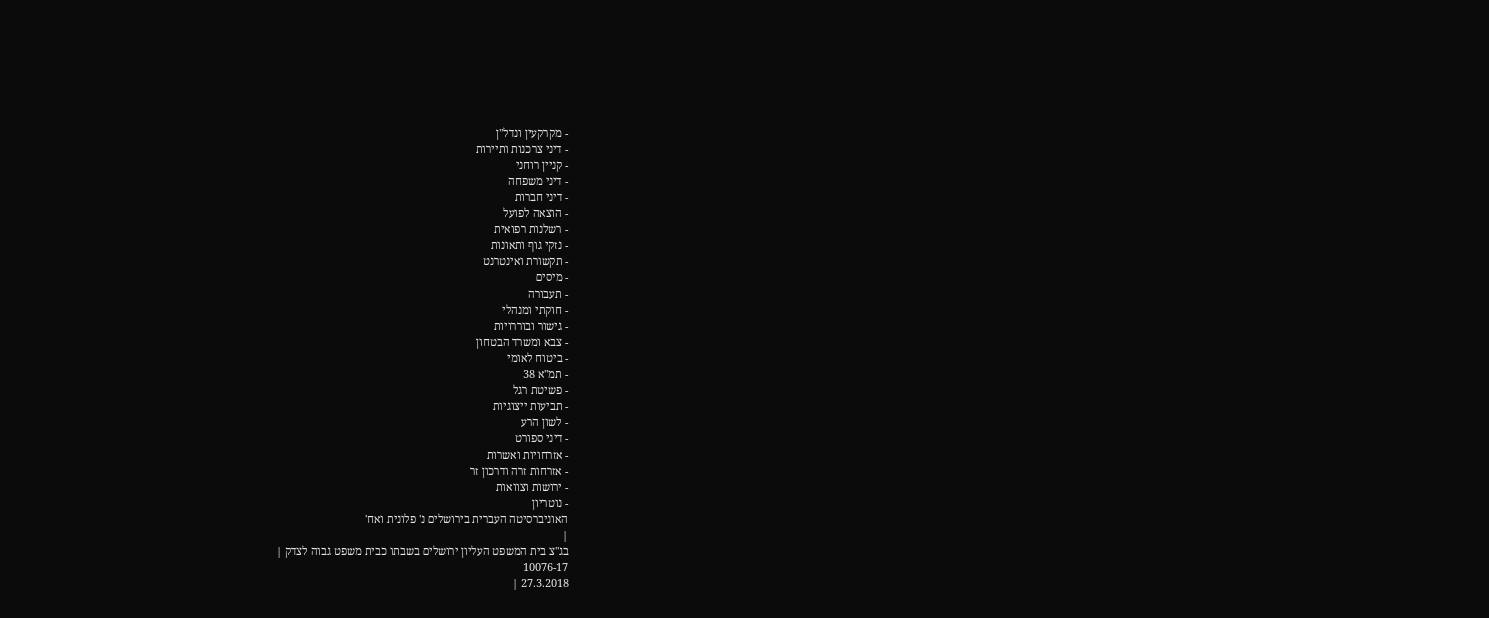- מקרקעין ונדל"ן
- דיני צרכנות ותיירות
- קניין רוחני
- דיני משפחה
- דיני חברות
- הוצאה לפועל
- רשלנות רפואית
- נזקי גוף ותאונות
- תקשורת ואינטרנט
- מיסים
- תעבורה
- חוקתי ומנהלי
- גישור ובוררויות
- צבא ומשרד הבטחון
- ביטוח לאומי
- תמ"א 38
- פשיטת רגל
- תביעות ייצוגיות
- לשון הרע
- דיני ספורט
- אזרחויות ואשרות
- אזרחות זרה ודרכון זר
- ירושות וצוואות
- נוטריון
האוניברסיטה העברית בירושלים נ' פלונית ואח'
|
בג"צ בית המשפט העליון ירושלים בשבתו כבית משפט גבוה לצדק |
10076-17
27.3.2018 |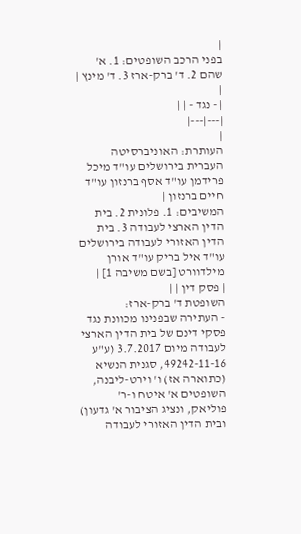|
בפני הרכב השופטים: 1. א' שהם 2. ד' ברק-ארז 3. ד' מינץ |
|
| - נגד - | |
|---|---|
|
העותרת: האוניברסיטה העברית בירושלים עו"ד מיכל פרידמן עו"ד אסף ברנזון עו"ד חיים ברנזון |
המשיבים: 1. פלונית 2. בית הדין הארצי לעבודה 3. בית הדין האזורי לעבודה בירושלים עו"ד איל בריק עו"ד אורן מילדוורט [בשם משיבה 1] |
| פסק דין | |
השופטת ד' ברק-ארז:
- העתירה שבפנינו מכוונת נגד פסקי דינם של בית הדין הארצי לעבודה מיום 3.7.2017 (ע"ע 49242-11-16, סגנית הנשיא (כתוארה אז) ו' וירט-ליבנה, השופטים א' איטח ו-ר' פוליאק, ונציג הציבור א' גדעון) ובית הדין האזורי לעבודה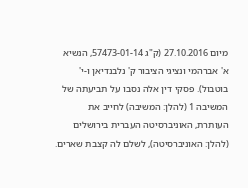מיום 27.10.2016 (ק"ג 57473-01-14, הנשיא א' אברהמי ונציגי הציבור ק' נלבנדיאן ו-י' בוטבול). פסקי דין אלה נסבו על תביעתה של המשיבה 1 (להלן: המשיבה) לחייב את העותרת, האוניברסיטה העברית בירושלים (להלן: האוניברסיטה), לשלם לה קצבת שארים.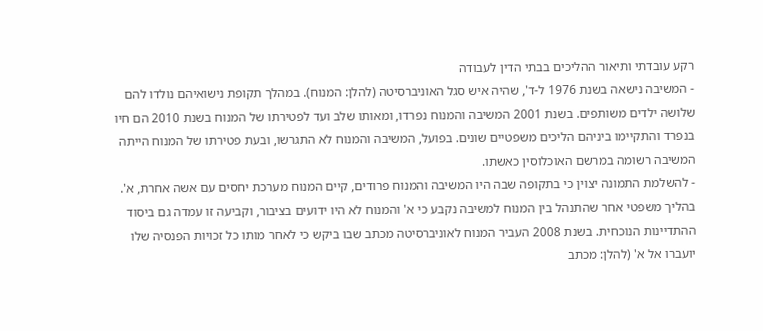רקע עובדתי ותיאור ההליכים בבתי הדין לעבודה
- המשיבה נישאה בשנת 1976 ל-ד', שהיה איש סגל האוניברסיטה (להלן: המנוח). במהלך תקופת נישואיהם נולדו להם שלושה ילדים משותפים. בשנת 2001 המשיבה והמנוח נפרדו, ומאותו שלב ועד לפטירתו של המנוח בשנת 2010 הם חיו בנפרד והתקיימו ביניהם הליכים משפטיים שונים. בפועל, המשיבה והמנוח לא התגרשו, ובעת פטירתו של המנוח הייתה המשיבה רשומה במרשם האוכלוסין כאשתו.
- להשלמת התמונה יצוין כי בתקופה שבה היו המשיבה והמנוח פרודים, קיים המנוח מערכת יחסים עם אשה אחרת, א'. בהליך משפטי אחר שהתנהל בין המנוח למשיבה נקבע כי א' והמנוח לא היו ידועים בציבור, וקביעה זו עמדה גם ביסוד ההתדיינות הנוכחית. בשנת 2008 העביר המנוח לאוניברסיטה מכתב שבו ביקש כי לאחר מותו כל זכויות הפנסיה שלו יועברו אל א' (להלן: מכתב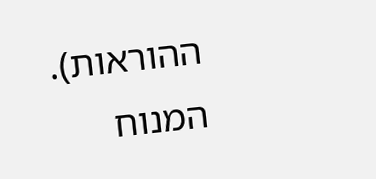ההוראות). המנוח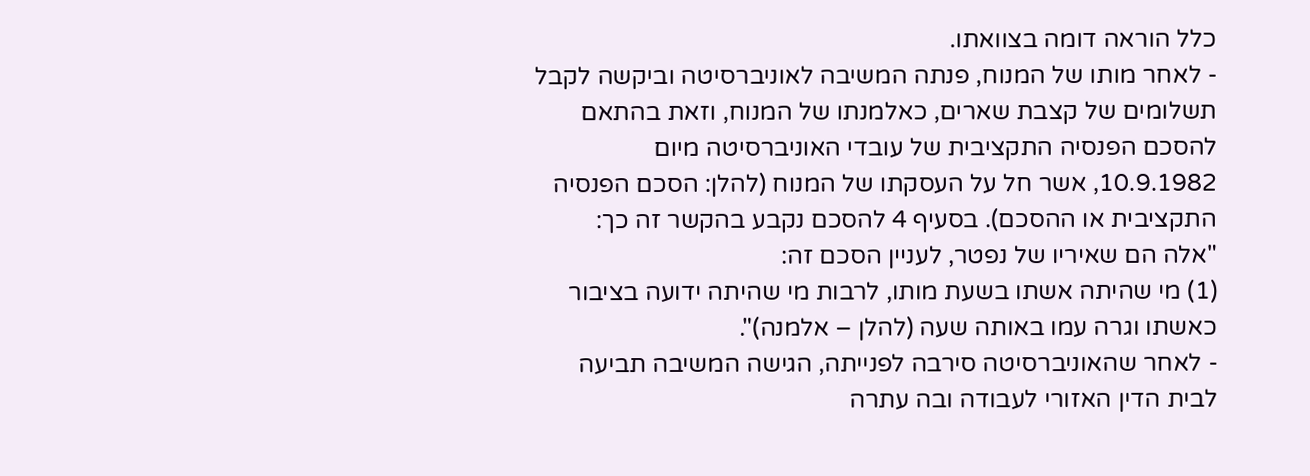כלל הוראה דומה בצוואתו.
- לאחר מותו של המנוח, פנתה המשיבה לאוניברסיטה וביקשה לקבל תשלומים של קצבת שארים, כאלמנתו של המנוח, וזאת בהתאם להסכם הפנסיה התקציבית של עובדי האוניברסיטה מיום 10.9.1982, אשר חל על העסקתו של המנוח (להלן: הסכם הפנסיה התקציבית או ההסכם). בסעיף 4 להסכם נקבע בהקשר זה כך:
"אלה הם שאיריו של נפטר, לעניין הסכם זה:
(1) מי שהיתה אשתו בשעת מותו, לרבות מי שהיתה ידועה בציבור כאשתו וגרה עמו באותה שעה (להלן – אלמנה)".
- לאחר שהאוניברסיטה סירבה לפנייתה, הגישה המשיבה תביעה לבית הדין האזורי לעבודה ובה עתרה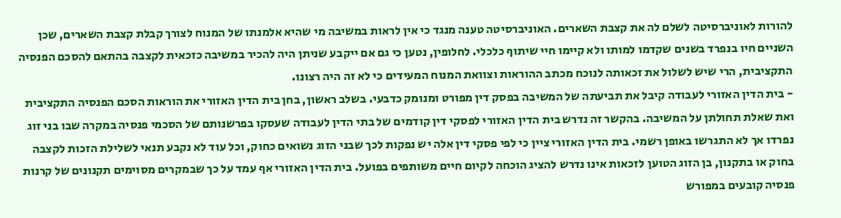להורות לאוניברסיטה לשלם לה את קצבת השארים. האוניברסיטה טענה מנגד כי אין לראות במשיבה מי שהיא אלמנתו של המנוח לצורך קבלת קצבת השארים, שכן השניים חיו בנפרד בשנים שקדמו למותו ולא קיימו חיי שיתוף כלכלי. לחלופין, נטען כי גם אם ייקבע שניתן היה להכיר במשיבה כזכאית לקצבה בהתאם להסכם הפנסיה התקציבית, הרי שיש לשלול את זכאותה לנוכח מכתב ההוראות וצוואת המנוח המעידים כי לא זה היה רצונו.
- בית הדין האזורי לעבודה קיבל את תביעתה של המשיבה בפסק דין מפורט ומנומק כדבעי. בשלב ראשון, בחן בית הדין האזורי את הוראות הסכם הפנסיה התקציבית ואת שאלת תחולתן על המשיבה. בהקשר זה נדרש בית הדין האזורי לפסקי דין קודמים של בתי הדין לעבודה שעסקו בפרשנותם של הסכמי פנסיה במקרה שבו בני זוג נפרדו אך לא התגרשו באופן רשמי. בית הדין האזורי ציין כי לפי פסקי דין אלה יש נפקות לכך שבני הזוג נשואים כחוק, וכל עוד לא נקבע תנאי לשלילת הזכות לקצבה בחוק או בתקנון, בן הזוג הטוען לזכאות אינו נדרש להציג הוכחה לקיום חיים משותפים בפועל. בית הדין האזורי אף עמד על כך שבמקרים מסוימים תקנונים של קרנות פנסיה קובעים במפורש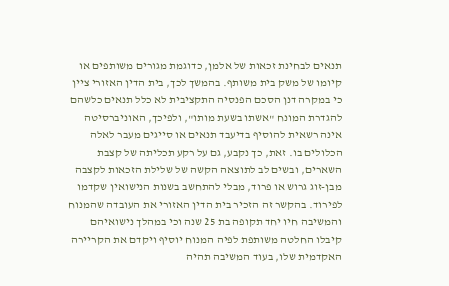תנאים לבחינת זכאות של אלמן, כדוגמת מגורים משותפים או קיומו של משק בית משותף. בהמשך לכך, בית הדין האזורי ציין כי במקרה דנן הסכם הפנסיה התקציבית לא כלל תנאים כלשהם להגדרת המונח "אשתו בשעת מותו", ולפיכך, האוניברסיטה אינה רשאית להוסיף בדיעבד תנאים או סייגים מעבר לאלה הכלולים בו. זאת, כך נקבע, גם על רקע תכליתה של קצבת השארים, ובשים לב לתוצאה הקשה של שלילת הזכאות לקצבה מבן-זוג גרוש או פרוד, מבלי להתחשב בשנות הנישואין שקדמו לפירוד. בהקשר זה הזכיר בית הדין האזורי את העובדה שהמנוח והמשיבה חיו יחד תקופה בת 25 שנה וכי במהלך נישואיהם קיבלו החלטה משותפת לפיה המנוח יוסיף ויקדם את הקריירה האקדמית שלו, בעוד המשיבה תהיה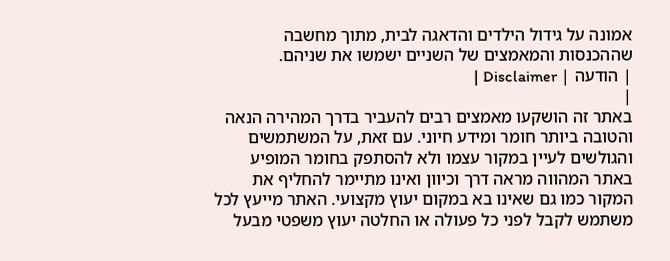אמונה על גידול הילדים והדאגה לבית, מתוך מחשבה שההכנסות והמאמצים של השניים ישמשו את שניהם.
| הודעה | Disclaimer |
|
באתר זה הושקעו מאמצים רבים להעביר בדרך המהירה הנאה והטובה ביותר חומר ומידע חיוני. עם זאת, על המשתמשים והגולשים לעיין במקור עצמו ולא להסתפק בחומר המופיע באתר המהווה מראה דרך וכיוון ואינו מתיימר להחליף את המקור כמו גם שאינו בא במקום יעוץ מקצועי. האתר מייעץ לכל משתמש לקבל לפני כל פעולה או החלטה יעוץ משפטי מבעל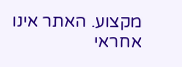מקצוע. האתר אינו אחראי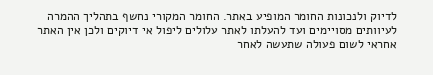לדיוק ולנכונות החומר המופיע באתר. החומר המקורי נחשף בתהליך ההמרה לעיוותים מסויימים ועד להעלתו לאתר עלולים ליפול אי דיוקים ולכן אין האתר אחראי לשום פעולה שתעשה לאחר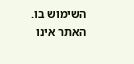השימוש בו. האתר אינו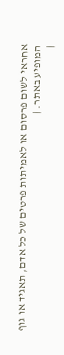אחראי לשום פרסום או לאמיתות פרטים של כל אדם, תאגיד או גוף המופיע באתר. |
|